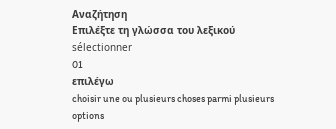Αναζήτηση
Επιλέξτε τη γλώσσα του λεξικού
sélectionner
01
επιλέγω
choisir une ou plusieurs choses parmi plusieurs options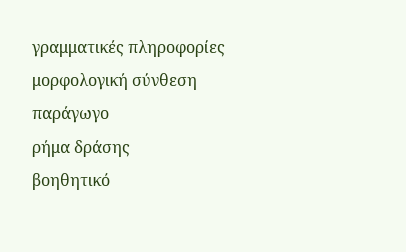γραμματικές πληροφορίες
μορφολογική σύνθεση
παράγωγο
ρήμα δράσης
βοηθητικό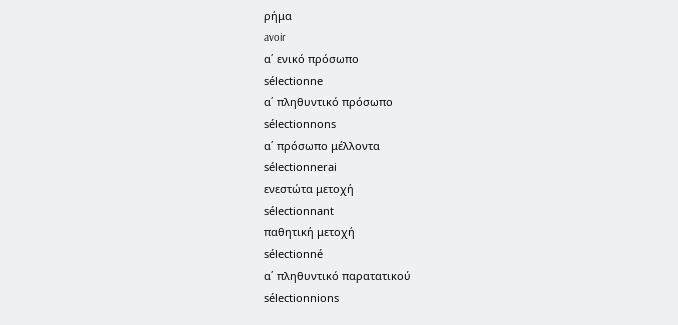ρήμα
avoir
α΄ ενικό πρόσωπο
sélectionne
α΄ πληθυντικό πρόσωπο
sélectionnons
α΄ πρόσωπο μέλλοντα
sélectionnerai
ενεστώτα μετοχή
sélectionnant
παθητική μετοχή
sélectionné
α΄ πληθυντικό παρατατικού
sélectionnions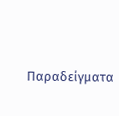Παραδείγματα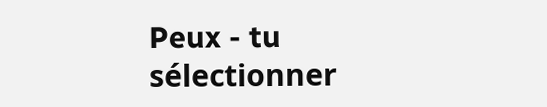Peux - tu sélectionner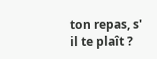ton repas, s' il te plaît ?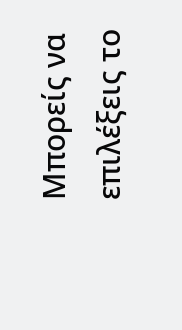Μπορείς να επιλέξεις το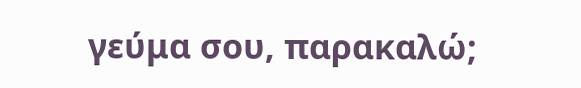γεύμα σου, παρακαλώ;